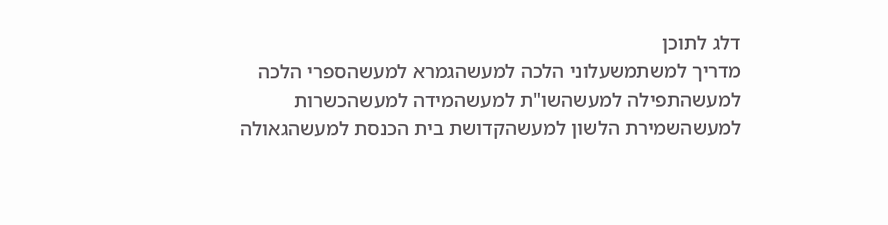דלג לתוכן
מדריך למשתמשעלוני הלכה למעשהגמרא למעשהספרי הלכה למעשהתפילה למעשהשו"ת למעשהמידה למעשהכשרות למעשהשמירת הלשון למעשהקדושת בית הכנסת למעשהגאולה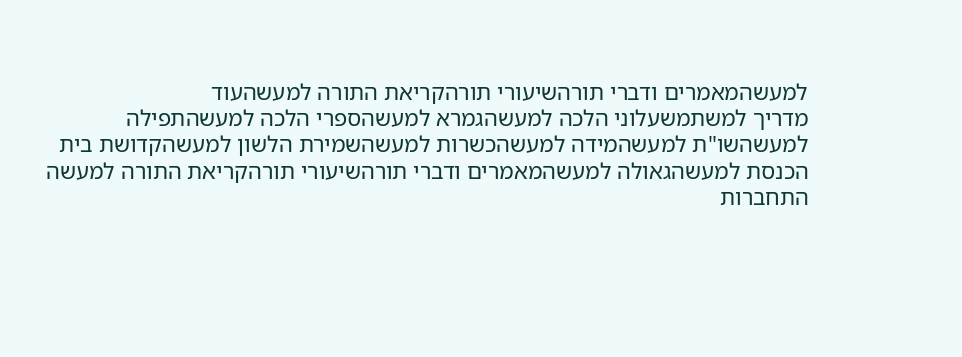למעשהמאמרים ודברי תורהשיעורי תורהקריאת התורה למעשהעוד
מדריך למשתמשעלוני הלכה למעשהגמרא למעשהספרי הלכה למעשהתפילה למעשהשו"ת למעשהמידה למעשהכשרות למעשהשמירת הלשון למעשהקדושת בית הכנסת למעשהגאולה למעשהמאמרים ודברי תורהשיעורי תורהקריאת התורה למעשה
התחברות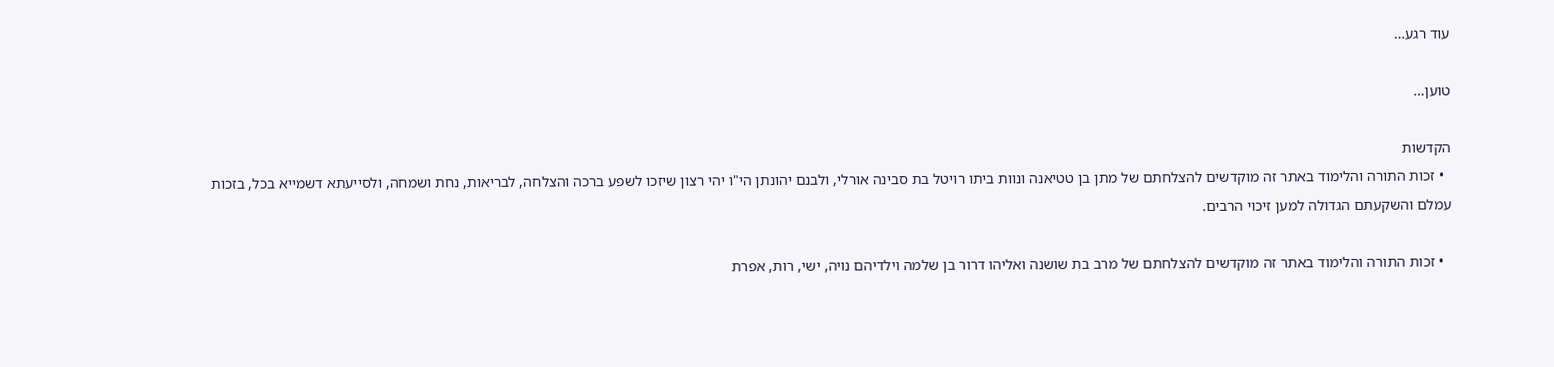עוד רגע…

טוען…

הקדשות
  • זכות התורה והלימוד באתר זה מוקדשים להצלחתם של מתן בן טטיאנה ונוות ביתו רויטל בת סבינה אורלי, ולבנם יהונתן הי"ו יהי רצון שיזכו לשפע ברכה והצלחה, לבריאות, נחת ושמחה, ולסייעתא דשמייא בכל, בזכות עמלם והשקעתם הגדולה למען זיכוי הרבים.

  • זכות התורה והלימוד באתר זה מוקדשים להצלחתם של מרב בת שושנה ואליהו דרור בן שלמה וילדיהם נויה, ישי, רות, אפרת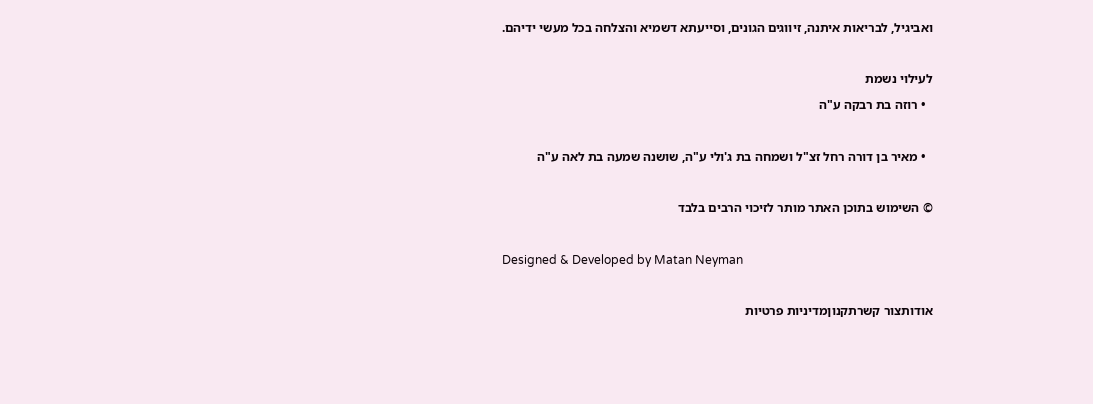ואביגיל, לבריאות איתנה, זיווגים הגונים, וסייעתא דשמיא והצלחה בכל מעשי ידיהם.

לעילוי נשמת
  • רוזה בת רבקה ע"ה

  • מאיר בן דורה רחל זצ"ל ושמחה בת ג'ולי ע"ה, שושנה שמעה בת לאה ע"ה

© השימוש בתוכן האתר מותר לזיכוי הרבים בלבד

Designed & Developed by Matan Neyman

אודותצור קשרתקנוןמדיניות פרטיות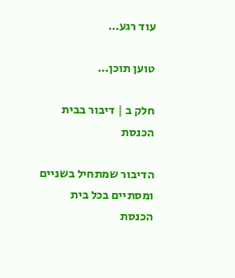עוד רגע…

טוען תוכן…

חלק ב | דיבור בבית הכנסת

הדיבור שמתחיל בשניים ומסתיים בכל בית הכנסת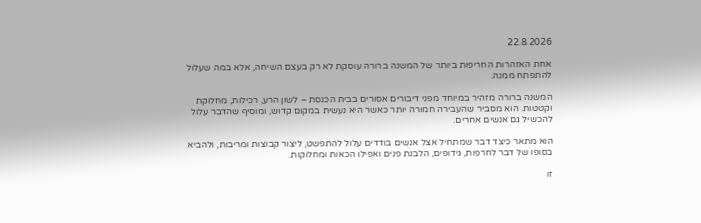22.8.2026

אחת האזהרות החריפות ביותר של המשנה ברורה עוסקת לא רק בעצם השיחה, אלא במה שעלול להתפתח ממנה.

המשנה ברורה מזהיר במיוחד מפני דיבורים אסורים בבית הכנסת – לשון הרע, רכילות, מחלוקת וקטטות. הוא מסביר שהעבירה חמורה יותר כאשר היא נעשית במקום קדוש, ומוסיף שהדבר עלול להכשיל גם אנשים אחרים.

הוא מתאר כיצד דבר שמתחיל אצל אנשים בודדים עלול להתפשט, ליצור קבוצות ומריבות, ולהביא בסופו של דבר לחרפות, גידופים, הלבנת פנים ואפילו הכאות ומחלוקות.

זו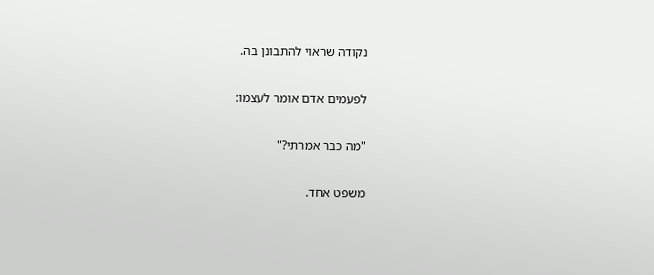נקודה שראוי להתבונן בה.

לפעמים אדם אומר לעצמו:

"מה כבר אמרתי?"

משפט אחד.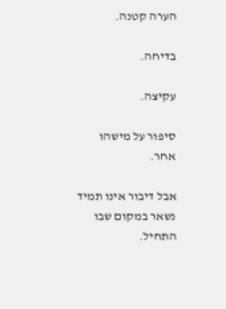הערה קטנה.

בדיחה.

עקיצה.

סיפור על מישהו אחר.

אבל דיבור אינו תמיד נשאר במקום שבו התחיל.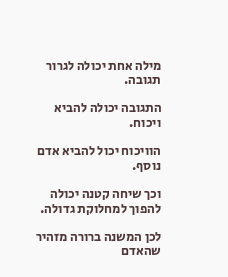מילה אחת יכולה לגרור תגובה.

התגובה יכולה להביא ויכוח.

הוויכוח יכול להביא אדם נוסף.

וכך שיחה קטנה יכולה להפוך למחלוקת גדולה.

לכן המשנה ברורה מזהיר שהאדם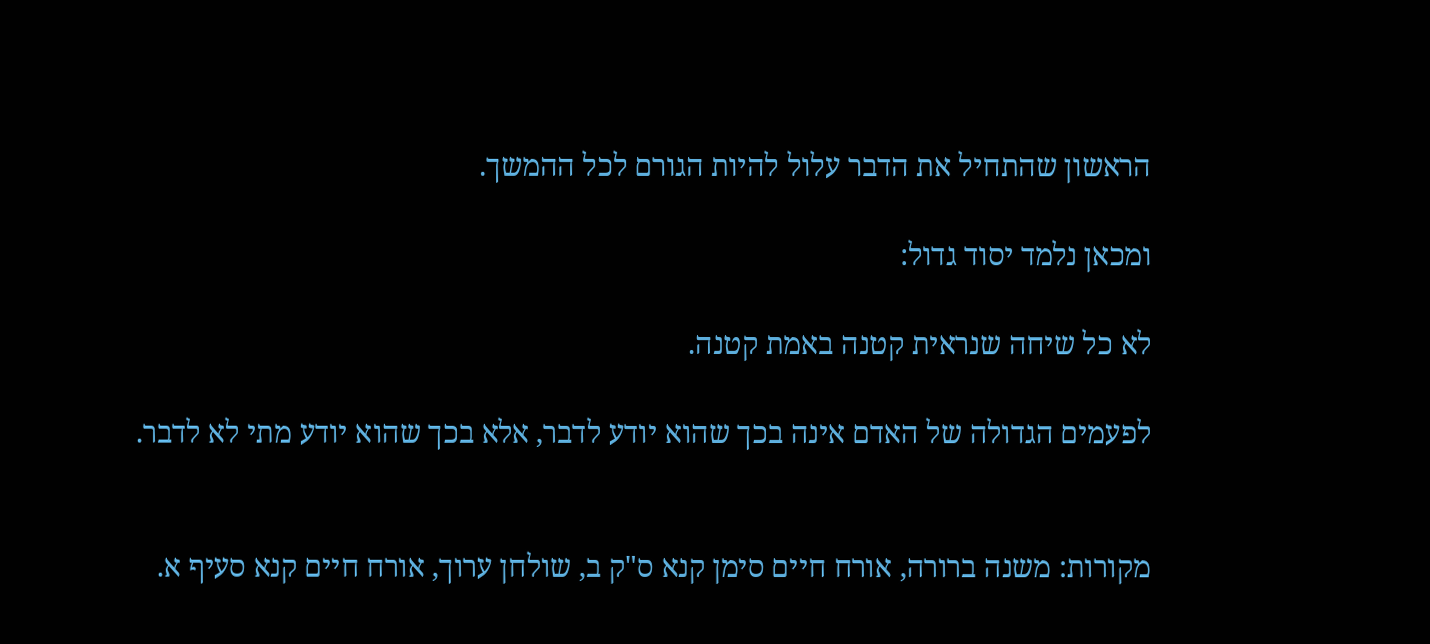הראשון שהתחיל את הדבר עלול להיות הגורם לכל ההמשך.

ומכאן נלמד יסוד גדול:

לא כל שיחה שנראית קטנה באמת קטנה.

לפעמים הגדולה של האדם אינה בכך שהוא יודע לדבר, אלא בכך שהוא יודע מתי לא לדבר.


מקורות: משנה ברורה, אורח חיים סימן קנא ס"ק ב, שולחן ערוך, אורח חיים קנא סעיף א.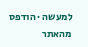למעשה · הודפס מהאתר